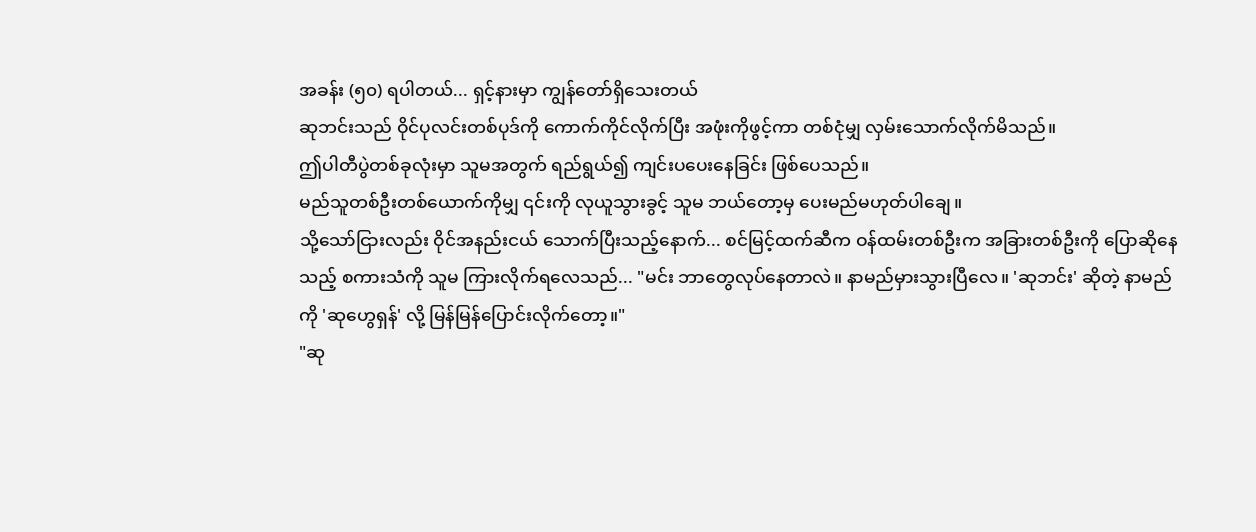အခန်း (၅၀) ရပါတယ်... ရှင့်နားမှာ ကျွန်တော်ရှိသေးတယ်
ဆုဘင်းသည် ဝိုင်ပုလင်းတစ်ပုဒ်ကို ကောက်ကိုင်လိုက်ပြီး အဖုံးကိုဖွင့်ကာ တစ်ငုံမျှ လှမ်းသောက်လိုက်မိသည်။
ဤပါတီပွဲတစ်ခုလုံးမှာ သူမအတွက် ရည်ရွယ်၍ ကျင်းပပေးနေခြင်း ဖြစ်ပေသည်။
မည်သူတစ်ဦးတစ်ယောက်ကိုမျှ ၎င်းကို လုယူသွားခွင့် သူမ ဘယ်တော့မှ ပေးမည်မဟုတ်ပါချေ။
သို့သော်ငြားလည်း ဝိုင်အနည်းငယ် သောက်ပြီးသည့်နောက်... စင်မြင့်ထက်ဆီက ဝန်ထမ်းတစ်ဦးက အခြားတစ်ဦးကို ပြောဆိုနေသည့် စကားသံကို သူမ ကြားလိုက်ရလေသည်... "မင်း ဘာတွေလုပ်နေတာလဲ။ နာမည်မှားသွားပြီလေ။ 'ဆုဘင်း' ဆိုတဲ့ နာမည်ကို 'ဆုဟွေရှန်' လို့ မြန်မြန်ပြောင်းလိုက်တော့။"
"ဆု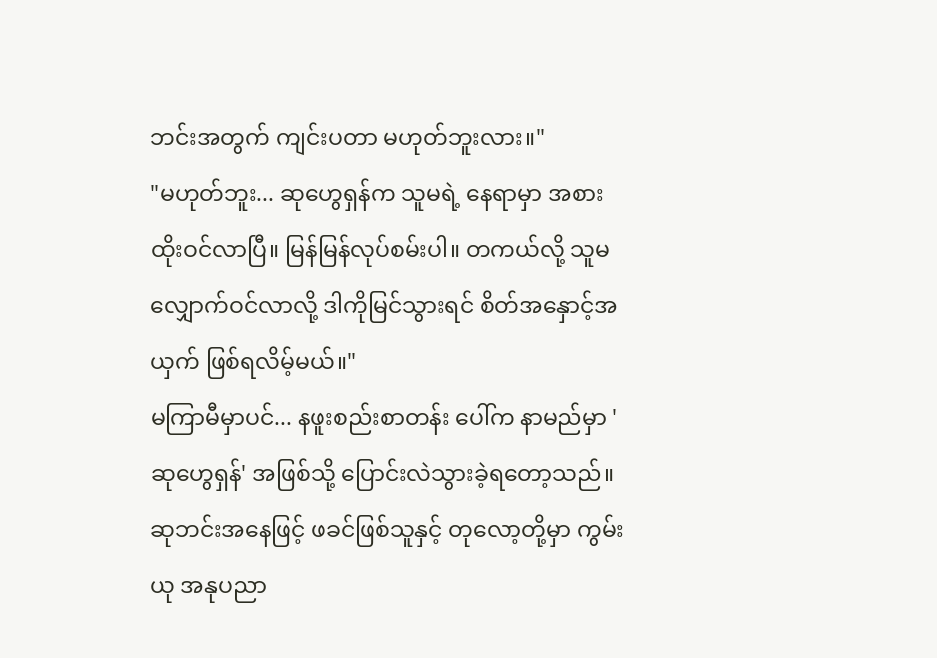ဘင်းအတွက် ကျင်းပတာ မဟုတ်ဘူးလား။"
"မဟုတ်ဘူး... ဆုဟွေရှန်က သူမရဲ့ နေရာမှာ အစားထိုးဝင်လာပြီ။ မြန်မြန်လုပ်စမ်းပါ။ တကယ်လို့ သူမ လျှောက်ဝင်လာလို့ ဒါကိုမြင်သွားရင် စိတ်အနှောင့်အယှက် ဖြစ်ရလိမ့်မယ်။"
မကြာမီမှာပင်... နဖူးစည်းစာတန်း ပေါ်က နာမည်မှာ 'ဆုဟွေရှန်' အဖြစ်သို့ ပြောင်းလဲသွားခဲ့ရတော့သည်။
ဆုဘင်းအနေဖြင့် ဖခင်ဖြစ်သူနှင့် တုလော့တို့မှာ ကွမ်းယု အနုပညာ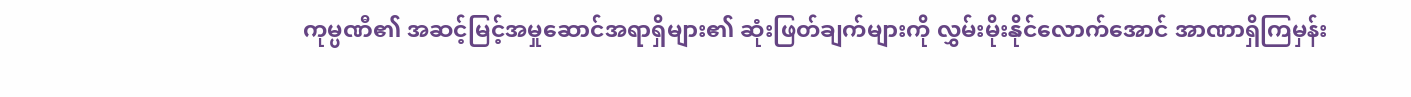ကုမ္ပဏီ၏ အဆင့်မြင့်အမှုဆောင်အရာရှိများ၏ ဆုံးဖြတ်ချက်များကို လွှမ်းမိုးနိုင်လောက်အောင် အာဏာရှိကြမှန်း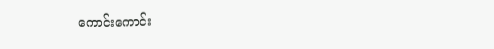ကောင်းကောင်း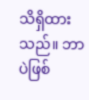သိရှိထားသည်။ ဘာပဲဖြစ်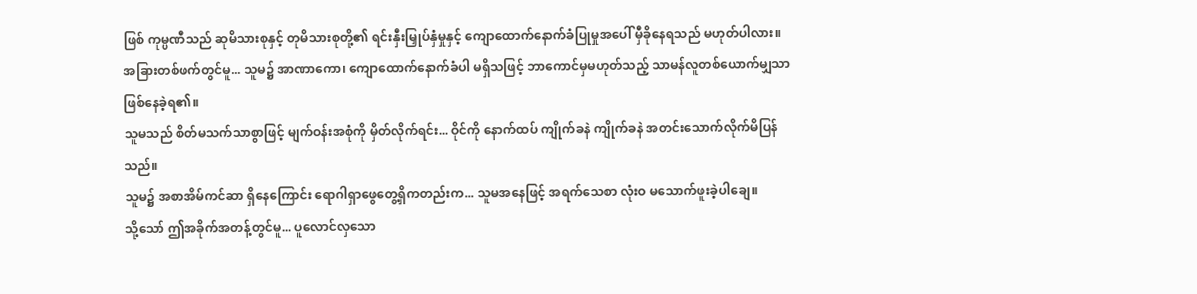ဖြစ် ကုမ္ပဏီသည် ဆုမိသားစုနှင့် တုမိသားစုတို့၏ ရင်းနှီးမြှုပ်နှံမှုနှင့် ကျောထောက်နောက်ခံပြုမှုအပေါ် မှီခိုနေရသည် မဟုတ်ပါလား။
အခြားတစ်ဖက်တွင်မူ... သူမ၌ အာဏာကော၊ ကျောထောက်နောက်ခံပါ မရှိသဖြင့် ဘာကောင်မှမဟုတ်သည့် သာမန်လူတစ်ယောက်မျှသာ ဖြစ်နေခဲ့ရ၏။
သူမသည် စိတ်မသက်သာစွာဖြင့် မျက်ဝန်းအစုံကို မှိတ်လိုက်ရင်း... ဝိုင်ကို နောက်ထပ် ကျိုက်ခနဲ ကျိုက်ခနဲ အတင်းသောက်လိုက်မိပြန်သည်။
သူမ၌ အစာအိမ်ကင်ဆာ ရှိနေကြောင်း ရောဂါရှာဖွေတွေ့ရှိကတည်းက... သူမအနေဖြင့် အရက်သေစာ လုံးဝ မသောက်ဖူးခဲ့ပါချေ။
သို့သော် ဤအခိုက်အတန့်တွင်မူ... ပူလောင်လှသော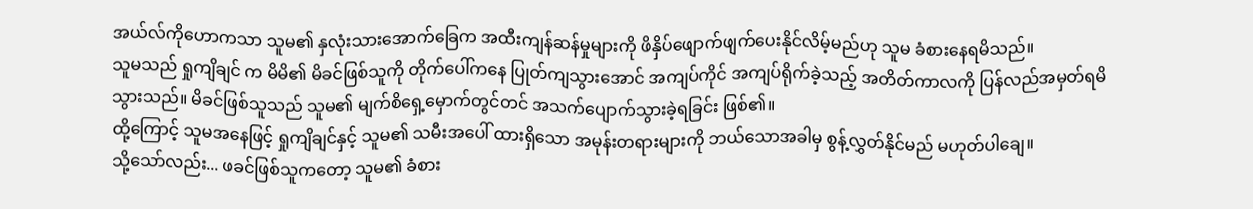အယ်လ်ကိုဟောကသာ သူမ၏ နှလုံးသားအောက်ခြေက အထီးကျန်ဆန်မှုများကို ဖိနှိပ်ဖျောက်ဖျက်ပေးနိုင်လိမ့်မည်ဟု သူမ ခံစားနေရမိသည်။
သူမသည် ရှုကျိချင် က မိမိ၏ မိခင်ဖြစ်သူကို တိုက်ပေါ်ကနေ ပြုတ်ကျသွားအောင် အကျပ်ကိုင် အကျပ်ရိုက်ခဲ့သည့် အတိတ်ကာလကို ပြန်လည်အမှတ်ရမိသွားသည်။ မိခင်ဖြစ်သူသည် သူမ၏ မျက်စိရှေ့မှောက်တွင်တင် အသက်ပျောက်သွားခဲ့ရခြင်း ဖြစ်၏။
ထို့ကြောင့် သူမအနေဖြင့် ရှုကျိချင်နှင့် သူမ၏ သမီးအပေါ် ထားရှိသော အမုန်းတရားများကို ဘယ်သောအခါမှ စွန့်လွှတ်နိုင်မည် မဟုတ်ပါချေ။
သို့သော်လည်း... ဖခင်ဖြစ်သူကတော့ သူမ၏ ခံစား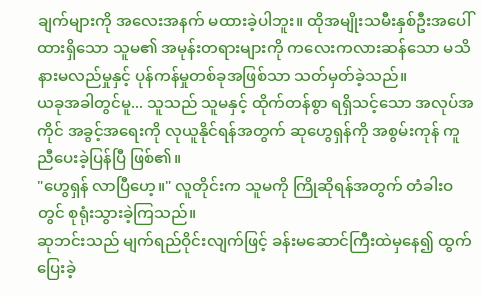ချက်များကို အလေးအနက် မထားခဲ့ပါဘူး။ ထိုအမျိုးသမီးနှစ်ဦးအပေါ် ထားရှိသော သူမ၏ အမုန်းတရားများကို ကလေးကလားဆန်သော မသိနားမလည်မှုနှင့် ပုန်ကန်မှုတစ်ခုအဖြစ်သာ သတ်မှတ်ခဲ့သည်။
ယခုအခါတွင်မူ... သူသည် သူမနှင့် ထိုက်တန်စွာ ရရှိသင့်သော အလုပ်အကိုင် အခွင့်အရေးကို လုယူနိုင်ရန်အတွက် ဆုဟွေရှန်ကို အစွမ်းကုန် ကူညီပေးခဲ့ပြန်ပြီ ဖြစ်၏။
"ဟွေရှန် လာပြီဟေ့။" လူတိုင်းက သူမကို ကြိုဆိုရန်အတွက် တံခါးဝတွင် စုရုံးသွားခဲ့ကြသည်။
ဆုဘင်းသည် မျက်ရည်ဝိုင်းလျက်ဖြင့် ခန်းမဆောင်ကြီးထဲမှနေ၍ ထွက်ပြေးခဲ့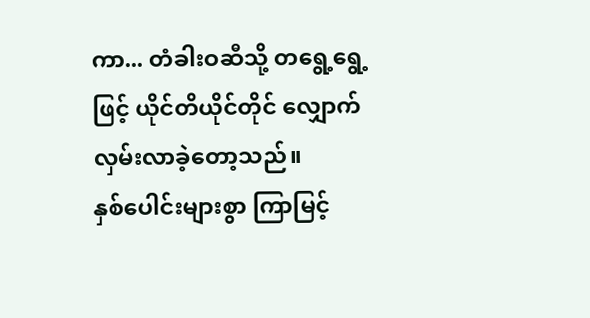ကာ... တံခါးဝဆီသို့ တရွေ့ရွေ့ဖြင့် ယိုင်တိယိုင်တိုင် လျှောက်လှမ်းလာခဲ့တော့သည်။
နှစ်ပေါင်းများစွာ ကြာမြင့်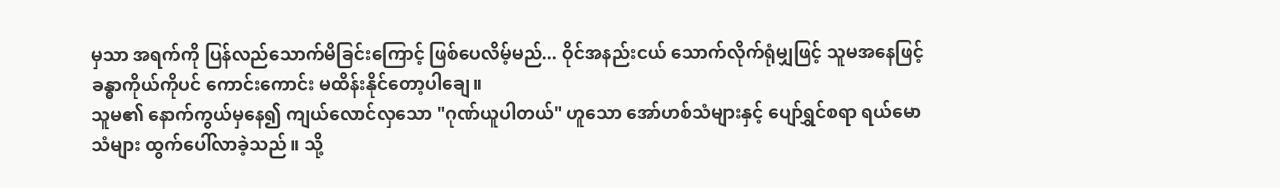မှသာ အရက်ကို ပြန်လည်သောက်မိခြင်းကြောင့် ဖြစ်ပေလိမ့်မည်... ဝိုင်အနည်းငယ် သောက်လိုက်ရုံမျှဖြင့် သူမအနေဖြင့် ခန္ဓာကိုယ်ကိုပင် ကောင်းကောင်း မထိန်းနိုင်တော့ပါချေ။
သူမ၏ နောက်ကွယ်မှနေ၍ ကျယ်လောင်လှသော "ဂုဏ်ယူပါတယ်" ဟူသော အော်ဟစ်သံများနှင့် ပျော်ရွှင်စရာ ရယ်မောသံများ ထွက်ပေါ်လာခဲ့သည်။ သို့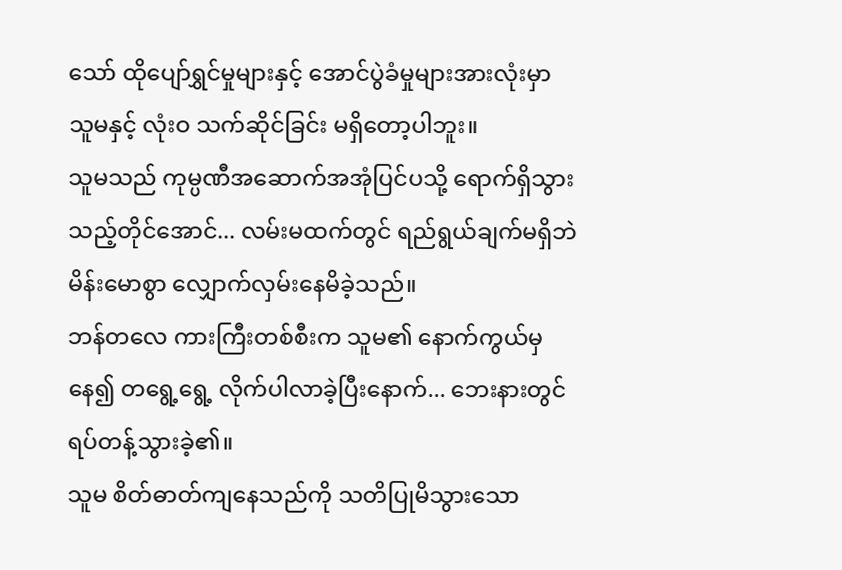သော် ထိုပျော်ရွှင်မှုများနှင့် အောင်ပွဲခံမှုများအားလုံးမှာ သူမနှင့် လုံးဝ သက်ဆိုင်ခြင်း မရှိတော့ပါဘူး။
သူမသည် ကုမ္ပဏီအဆောက်အအုံပြင်ပသို့ ရောက်ရှိသွားသည့်တိုင်အောင်... လမ်းမထက်တွင် ရည်ရွယ်ချက်မရှိဘဲ မိန်းမောစွာ လျှောက်လှမ်းနေမိခဲ့သည်။
ဘန်တလေ ကားကြီးတစ်စီးက သူမ၏ နောက်ကွယ်မှနေ၍ တရွေ့ရွေ့ လိုက်ပါလာခဲ့ပြီးနောက်... ဘေးနားတွင် ရပ်တန့်သွားခဲ့၏။
သူမ စိတ်ဓာတ်ကျနေသည်ကို သတိပြုမိသွားသော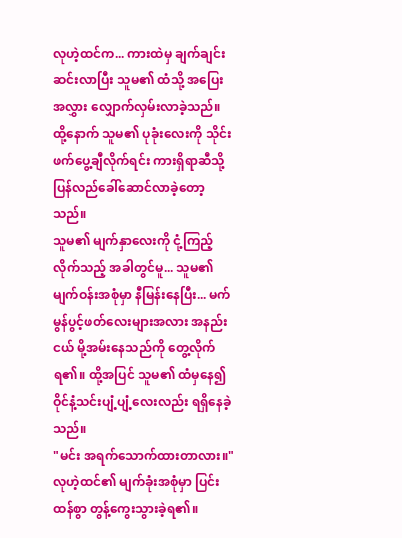လုဟဲ့ထင်က... ကားထဲမှ ချက်ချင်းဆင်းလာပြီး သူမ၏ ထံသို့ အပြေးအလွှား လျှောက်လှမ်းလာခဲ့သည်။ ထို့နောက် သူမ၏ ပုခုံးလေးကို သိုင်းဖက်ပွေ့ချီလိုက်ရင်း ကားရှိရာဆီသို့ ပြန်လည်ခေါ်ဆောင်လာခဲ့တော့သည်။
သူမ၏ မျက်နှာလေးကို ငုံ့ကြည့်လိုက်သည့် အခါတွင်မူ... သူမ၏ မျက်ဝန်းအစုံမှာ နီမြန်းနေပြီး... မက်မွန်ပွင့်ဖတ်လေးများအလား အနည်းငယ် မို့အမ်းနေသည်ကို တွေ့လိုက်ရ၏။ ထို့အပြင် သူမ၏ ထံမှနေ၍ ဝိုင်နံ့သင်းပျံ့ပျံ့လေးလည်း ရရှိနေခဲ့သည်။
"မင်း အရက်သောက်ထားတာလား။" လုဟဲ့ထင်၏ မျက်ခုံးအစုံမှာ ပြင်းထန်စွာ တွန့်ကွေးသွားခဲ့ရ၏။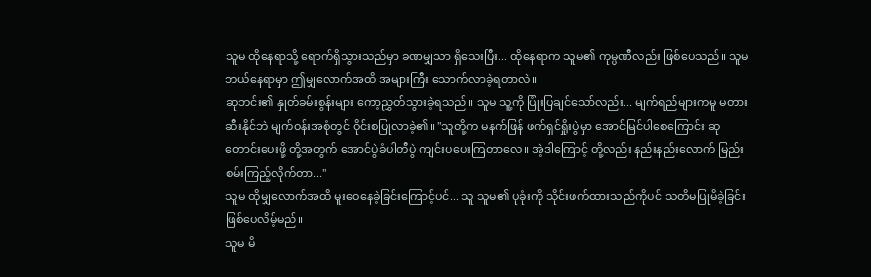သူမ ထိုနေရာသို့ ရောက်ရှိသွားသည်မှာ ခဏမျှသာ ရှိသေးပြီး... ထိုနေရာက သူမ၏ ကုမ္ပဏီလည်း ဖြစ်ပေသည်။ သူမ ဘယ်နေရာမှာ ဤမျှလောက်အထိ အများကြီး သောက်လာခဲ့ရတာလဲ။
ဆုဘင်း၏ နှုတ်ခမ်းစွန်းများ ကော့ညွှတ်သွားခဲ့ရသည်။ သူမ သူ့ကို ပြုံးပြချင်သော်လည်း... မျက်ရည်များကမူ မတားဆီးနိုင်ဘဲ မျက်ဝန်းအစုံတွင် ဝိုင်းစပြုလာခဲ့၏။ "သူတို့က မနက်ဖြန် ဖက်ရှင်ရှိုးပွဲမှာ အောင်မြင်ပါစေကြောင်း ဆုတောင်းပေးဖို့ တို့အတွက် အောင်ပွဲခံပါတီပွဲ ကျင်းပပေးကြတာလေ။ အဲ့ဒါကြောင့် တို့လည်း နည်းနည်းလောက် မြည်းစမ်းကြည့်လိုက်တာ..."
သူမ ထိုမျှလောက်အထိ မူးဝေနေခဲ့ခြင်းကြောင့်ပင်... သူ သူမ၏ ပုခုံးကို သိုင်းဖက်ထားသည်ကိုပင် သတိမပြုမိခဲ့ခြင်း ဖြစ်ပေလိမ့်မည်။
သူမ မိ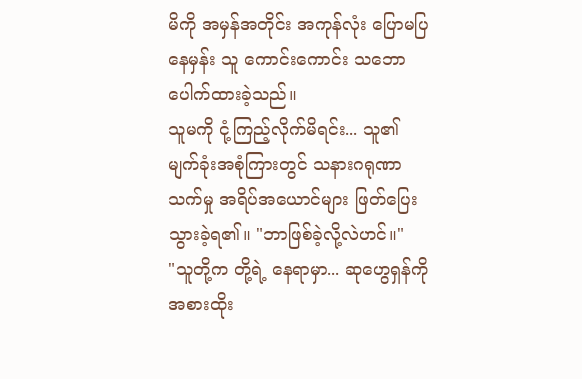မိကို အမှန်အတိုင်း အကုန်လုံး ပြောမပြနေမှန်း သူ ကောင်းကောင်း သဘောပေါက်ထားခဲ့သည်။
သူမကို ငုံ့ကြည့်လိုက်မိရင်း... သူ၏ မျက်ခုံးအစုံကြားတွင် သနားဂရုဏာသက်မှု အရိပ်အယောင်များ ဖြတ်ပြေးသွားခဲ့ရ၏။ "ဘာဖြစ်ခဲ့လို့လဲဟင်။"
"သူတို့က တို့ရဲ့ နေရာမှာ... ဆုဟွေရှန်ကို အစားထိုး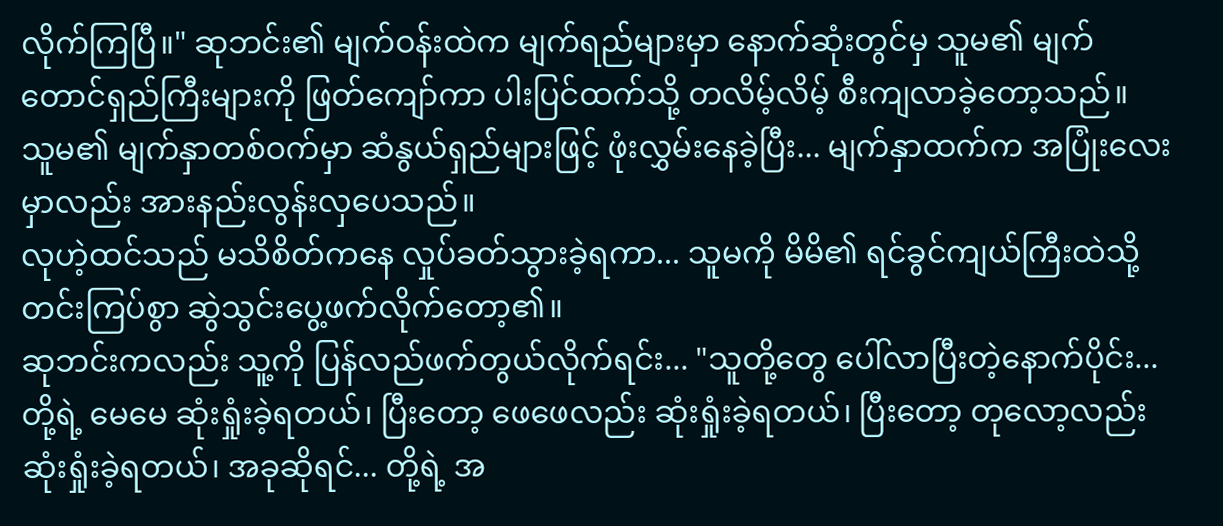လိုက်ကြပြီ။" ဆုဘင်း၏ မျက်ဝန်းထဲက မျက်ရည်များမှာ နောက်ဆုံးတွင်မှ သူမ၏ မျက်တောင်ရှည်ကြီးများကို ဖြတ်ကျော်ကာ ပါးပြင်ထက်သို့ တလိမ့်လိမ့် စီးကျလာခဲ့တော့သည်။
သူမ၏ မျက်နှာတစ်ဝက်မှာ ဆံနွယ်ရှည်များဖြင့် ဖုံးလွှမ်းနေခဲ့ပြီး... မျက်နှာထက်က အပြုံးလေးမှာလည်း အားနည်းလွန်းလှပေသည်။
လုဟဲ့ထင်သည် မသိစိတ်ကနေ လှုပ်ခတ်သွားခဲ့ရကာ... သူမကို မိမိ၏ ရင်ခွင်ကျယ်ကြီးထဲသို့ တင်းကြပ်စွာ ဆွဲသွင်းပွေ့ဖက်လိုက်တော့၏။
ဆုဘင်းကလည်း သူ့ကို ပြန်လည်ဖက်တွယ်လိုက်ရင်း... "သူတို့တွေ ပေါ်လာပြီးတဲ့နောက်ပိုင်း... တို့ရဲ့ မေမေ ဆုံးရှုံးခဲ့ရတယ်၊ ပြီးတော့ ဖေဖေလည်း ဆုံးရှုံးခဲ့ရတယ်၊ ပြီးတော့ တုလော့လည်း ဆုံးရှုံးခဲ့ရတယ်၊ အခုဆိုရင်... တို့ရဲ့ အ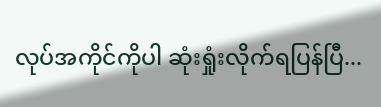လုပ်အကိုင်ကိုပါ ဆုံးရှုံးလိုက်ရပြန်ပြီ...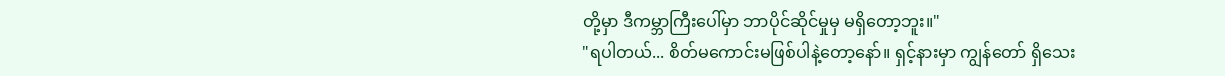တို့မှာ ဒီကမ္ဘာကြီးပေါ်မှာ ဘာပိုင်ဆိုင်မှုမှ မရှိတော့ဘူး။"
"ရပါတယ်... စိတ်မကောင်းမဖြစ်ပါနဲ့တော့နော်။ ရှင့်နားမှာ ကျွန်တော် ရှိသေး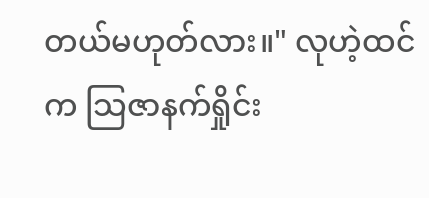တယ်မဟုတ်လား။" လုဟဲ့ထင်က သြဇာနက်ရှိုင်း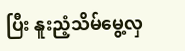ပြီး နူးညံ့သိမ်မွေ့လှ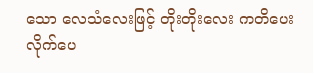သော လေသံလေးဖြင့် တိုးတိုးလေး ကတိပေးလိုက်ပေ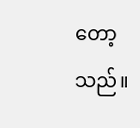တော့သည်။